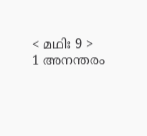< മഥിഃ 9 >
1 അനന്തരം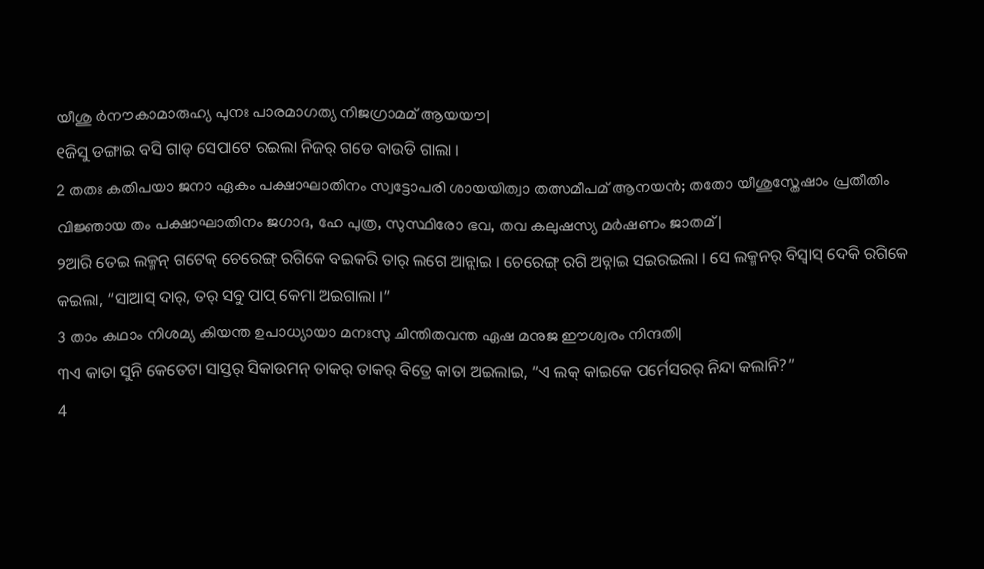യീശു ർനൗകാമാരുഹ്യ പുനഃ പാരമാഗത്യ നിജഗ്രാമമ് ആയയൗ|
୧ଜିସୁ ଡଙ୍ଗାଇ ବସି ଗାଡ୍ ସେପାଟେ ରଇଲା ନିଜର୍ ଗଡେ ବାଉଡି ଗାଲା ।
2 തതഃ കതിപയാ ജനാ ഏകം പക്ഷാഘാതിനം സ്വട്ടോപരി ശായയിത്വാ തത്സമീപമ് ആനയൻ; തതോ യീശുസ്തേഷാം പ്രതീതിം വിജ്ഞായ തം പക്ഷാഘാതിനം ജഗാദ, ഹേ പുത്ര, സുസ്ഥിരോ ഭവ, തവ കലുഷസ്യ മർഷണം ജാതമ്|
୨ଆରି ତେଇ ଲକ୍ମନ୍ ଗଟେକ୍ ଚେରେଙ୍ଗ୍ ରଗିକେ ବଇକରି ତାର୍ ଲଗେ ଆନ୍ଲାଇ । ଚେରେଙ୍ଗ୍ ରଗି ଅଚ୍ନାଇ ସଇରଇଲା । ସେ ଲକ୍ମନର୍ ବିସ୍ବାସ୍ ଦେକି ରଗିକେ କଇଲା, “ସାଆସ୍ ଦାର୍, ତର୍ ସବୁ ପାପ୍ କେମା ଅଇଗାଲା ।”
3 താം കഥാം നിശമ്യ കിയന്ത ഉപാധ്യായാ മനഃസു ചിന്തിതവന്ത ഏഷ മനുജ ഈശ്വരം നിന്ദതി|
୩ଏ କାତା ସୁନି କେତେଟା ସାସ୍ତର୍ ସିକାଉମନ୍ ତାକର୍ ତାକର୍ ବିତ୍ରେ କାତା ଅଇଲାଇ, “ଏ ଲକ୍ କାଇକେ ପର୍ମେସରର୍ ନିନ୍ଦା କଲାନି?”
4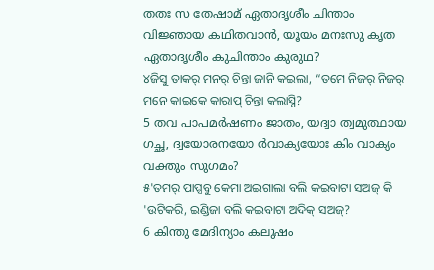തതഃ സ തേഷാമ് ഏതാദൃശീം ചിന്താം വിജ്ഞായ കഥിതവാൻ, യൂയം മനഃസു കൃത ഏതാദൃശീം കുചിന്താം കുരുഥ?
୪ଜିସୁ ତାକର୍ ମନର୍ ଚିନ୍ତା ଜାନି କଇଲା, “ତମେ ନିଜର୍ ନିଜର୍ ମନେ କାଇକେ କାରାପ୍ ଚିନ୍ତା କଲାସ୍ନି?
5 തവ പാപമർഷണം ജാതം, യദ്വാ ത്വമുത്ഥായ ഗച്ഛ, ദ്വയോരനയോ ർവാക്യയോഃ കിം വാക്യം വക്തും സുഗമം?
୫'ତମର୍ ପାପ୍ସବୁ କେମା ଅଇଗାଲା ବଲି କଇବାଟା ସଅଜ୍ କି 'ଉଟିକରି, ଇଣ୍ଡିଜା ବଲି କଇବାଟା ଅଦିକ୍ ସଅଜ୍?
6 കിന്തു മേദിന്യാം കലുഷം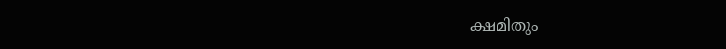ക്ഷമിതും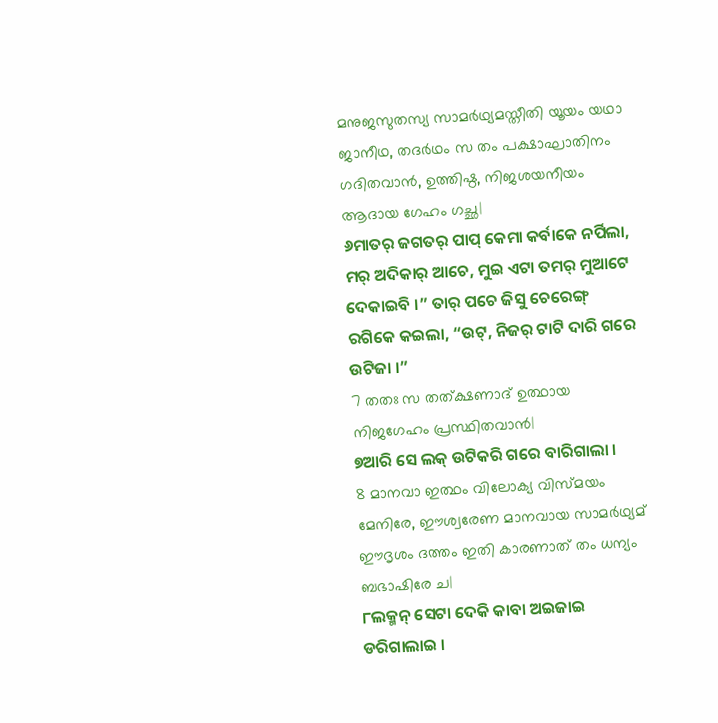മനുജസുതസ്യ സാമർഥ്യമസ്തീതി യൂയം യഥാ ജാനീഥ, തദർഥം സ തം പക്ഷാഘാതിനം ഗദിതവാൻ, ഉത്തിഷ്ഠ, നിജശയനീയം ആദായ ഗേഹം ഗച്ഛ|
୬ମାତର୍ ଜଗତର୍ ପାପ୍ କେମା କର୍ବାକେ ନର୍ପିଲା, ମର୍ ଅଦିକାର୍ ଆଚେ, ମୁଇ ଏଟା ତମର୍ ମୁଆଟେ ଦେକାଇବି ।” ତାର୍ ପଚେ ଜିସୁ ଚେରେଙ୍ଗ୍ ରଗିକେ କଇଲା, “ଉଟ୍, ନିଜର୍ ଟାଟି ଦାରି ଗରେ ଉଟିଜା ।”
7 തതഃ സ തത്ക്ഷണാദ് ഉത്ഥായ നിജഗേഹം പ്രസ്ഥിതവാൻ|
୭ଆରି ସେ ଲକ୍ ଉଟିକରି ଗରେ ବାରିଗାଲା ।
8 മാനവാ ഇത്ഥം വിലോക്യ വിസ്മയം മേനിരേ, ഈശ്വരേണ മാനവായ സാമർഥ്യമ് ഈദൃശം ദത്തം ഇതി കാരണാത് തം ധന്യം ബഭാഷിരേ ച|
୮ଲକ୍ମନ୍ ସେଟା ଦେକି କାବା ଅଇଜାଇ ଡରିଗାଲାଇ ।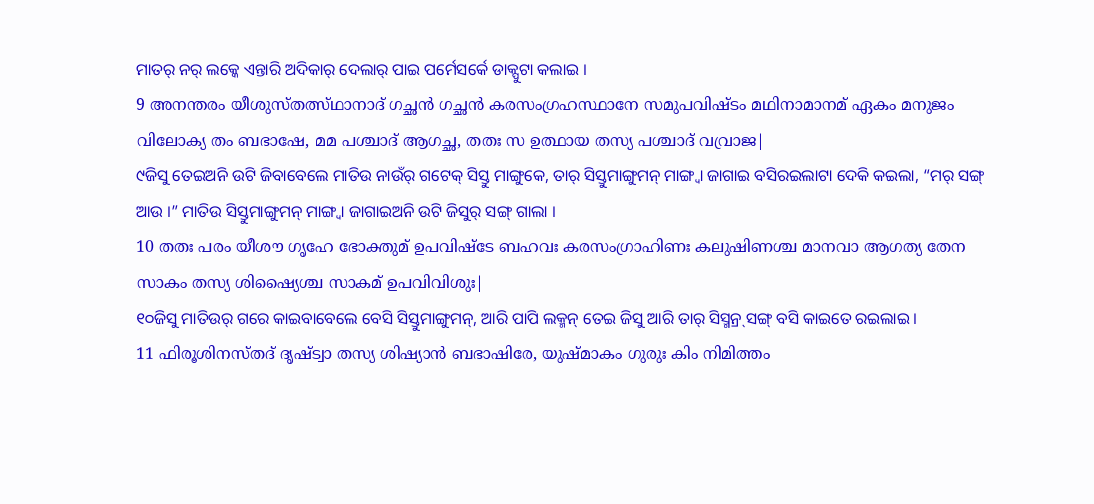ମାତର୍ ନର୍ ଲକ୍କେ ଏନ୍ତାରି ଅଦିକାର୍ ଦେଲାର୍ ପାଇ ପର୍ମେସର୍କେ ଡାକ୍ପୁଟା କଲାଇ ।
9 അനന്തരം യീശുസ്തത്സ്ഥാനാദ് ഗച്ഛൻ ഗച്ഛൻ കരസംഗ്രഹസ്ഥാനേ സമുപവിഷ്ടം മഥിനാമാനമ് ഏകം മനുജം വിലോക്യ തം ബഭാഷേ, മമ പശ്ചാദ് ആഗച്ഛ, തതഃ സ ഉത്ഥായ തസ്യ പശ്ചാദ് വവ്രാജ|
୯ଜିସୁ ତେଇଅନି ଉଟି ଜିବାବେଲେ ମାତିଉ ନାଉଁର୍ ଗଟେକ୍ ସିସ୍ତୁ ମାଙ୍ଗୁକେ, ତାର୍ ସିସ୍ତୁମାଙ୍ଗୁମନ୍ ମାଙ୍ଗ୍ବା ଜାଗାଇ ବସିରଇଲାଟା ଦେକି କଇଲା, “ମର୍ ସଙ୍ଗ୍ ଆଉ ।” ମାତିଉ ସିସ୍ତୁମାଙ୍ଗୁମନ୍ ମାଙ୍ଗ୍ବା ଜାଗାଇଅନି ଉଟି ଜିସୁର୍ ସଙ୍ଗ୍ ଗାଲା ।
10 തതഃ പരം യീശൗ ഗൃഹേ ഭോക്തുമ് ഉപവിഷ്ടേ ബഹവഃ കരസംഗ്രാഹിണഃ കലുഷിണശ്ച മാനവാ ആഗത്യ തേന സാകം തസ്യ ശിഷ്യൈശ്ച സാകമ് ഉപവിവിശുഃ|
୧୦ଜିସୁ ମାତିଉର୍ ଗରେ କାଇବାବେଲେ ବେସି ସିସ୍ତୁମାଙ୍ଗୁମନ୍, ଆରି ପାପି ଲକ୍ମନ୍ ତେଇ ଜିସୁ ଆରି ତାର୍ ସିସ୍ମନ୍ର୍ ସଙ୍ଗ୍ ବସି କାଇତେ ରଇଲାଇ ।
11 ഫിരൂശിനസ്തദ് ദൃഷ്ട്വാ തസ്യ ശിഷ്യാൻ ബഭാഷിരേ, യുഷ്മാകം ഗുരുഃ കിം നിമിത്തം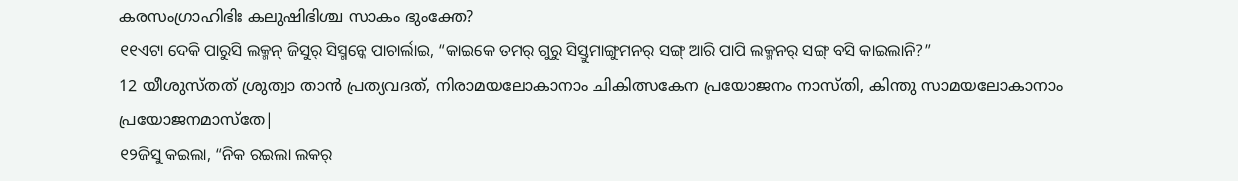കരസംഗ്രാഹിഭിഃ കലുഷിഭിശ്ച സാകം ഭുംക്തേ?
୧୧ଏଟା ଦେକି ପାରୁସି ଲକ୍ମନ୍ ଜିସୁର୍ ସିସ୍ମନ୍କେ ପାଚାର୍ଲାଇ, “କାଇକେ ତମର୍ ଗୁରୁ ସିସ୍ତୁମାଙ୍ଗୁମନର୍ ସଙ୍ଗ୍ ଆରି ପାପି ଲକ୍ମନର୍ ସଙ୍ଗ୍ ବସି କାଇଲାନି?”
12 യീശുസ്തത് ശ്രുത്വാ താൻ പ്രത്യവദത്, നിരാമയലോകാനാം ചികിത്സകേന പ്രയോജനം നാസ്തി, കിന്തു സാമയലോകാനാം പ്രയോജനമാസ്തേ|
୧୨ଜିସୁ କଇଲା, “ନିକ ରଇଲା ଲକର୍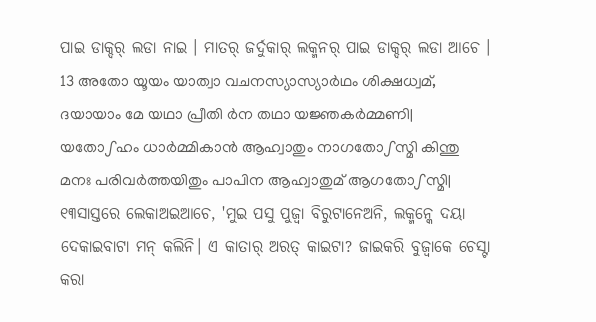ପାଇ ଡାକ୍ଦର୍ ଲଡା ନାଇ । ମାତର୍ ଜର୍ଦୁକାର୍ ଲକ୍ମନର୍ ପାଇ ଡାକ୍ଦର୍ ଲଡା ଆଚେ ।
13 അതോ യൂയം യാത്വാ വചനസ്യാസ്യാർഥം ശിക്ഷധ്വമ്, ദയായാം മേ യഥാ പ്രീതി ർന തഥാ യജ്ഞകർമ്മണി| യതോഽഹം ധാർമ്മികാൻ ആഹ്വാതും നാഗതോഽസ്മി കിന്തു മനഃ പരിവർത്തയിതും പാപിന ആഹ്വാതുമ് ആഗതോഽസ്മി|
୧୩ସାସ୍ତରେ ଲେକାଅଇଆଚେ, 'ମୁଇ ପସୁ ପୁଜ୍ବା ବିରୁଟାନେଅନି, ଲକ୍ମନ୍କେ ଦୟା ଦେକାଇବାଟା ମନ୍ କଲିନି। ଏ କାତାର୍ ଅରତ୍ କାଇଟା? ଜାଇକରି ବୁଜ୍ବାକେ ଚେସ୍ଟା କରା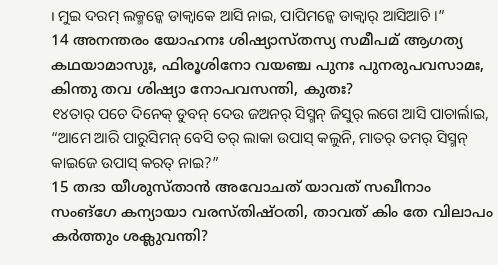। ମୁଇ ଦରମ୍ ଲକ୍ମନ୍କେ ଡାକ୍ବାକେ ଆସି ନାଇ, ପାପିମନ୍କେ ଡାକ୍ବାର୍ ଆସିଆଚି ।”
14 അനന്തരം യോഹനഃ ശിഷ്യാസ്തസ്യ സമീപമ് ആഗത്യ കഥയാമാസുഃ, ഫിരൂശിനോ വയഞ്ച പുനഃ പുനരുപവസാമഃ, കിന്തു തവ ശിഷ്യാ നോപവസന്തി, കുതഃ?
୧୪ତାର୍ ପଚେ ଦିନେକ୍ ଡୁବନ୍ ଦେଉ ଜଅନର୍ ସିସ୍ମନ୍ ଜିସୁର୍ ଲଗେ ଆସି ପାଚାର୍ଲାଇ, “ଆମେ ଆରି ପାରୁସିମନ୍ ବେସି ତର୍ ଲାକା ଉପାସ୍ କଲୁନି, ମାତର୍ ତମର୍ ସିସ୍ମନ୍ କାଇଜେ ଉପାସ୍ କରତ୍ ନାଇ?”
15 തദാ യീശുസ്താൻ അവോചത് യാവത് സഖീനാം സംങ്ഗേ കന്യായാ വരസ്തിഷ്ഠതി, താവത് കിം തേ വിലാപം കർത്തും ശക്ലുവന്തി?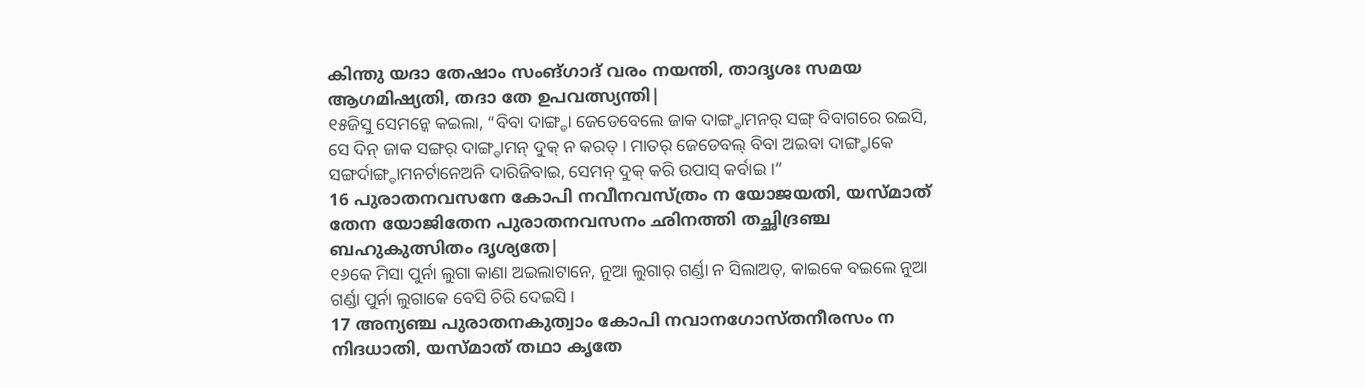കിന്തു യദാ തേഷാം സംങ്ഗാദ് വരം നയന്തി, താദൃശഃ സമയ ആഗമിഷ്യതി, തദാ തേ ഉപവത്സ്യന്തി|
୧୫ଜିସୁ ସେମନ୍କେ କଇଲା, “ବିବା ଦାଙ୍ଗ୍ଡା ଜେଡେବେଲେ ଜାକ ଦାଙ୍ଗ୍ଡାମନର୍ ସଙ୍ଗ୍ ବିବାଗରେ ରଇସି, ସେ ଦିନ୍ ଜାକ ସଙ୍ଗର୍ ଦାଙ୍ଗ୍ଡାମନ୍ ଦୁକ୍ ନ କରତ୍ । ମାତର୍ ଜେଡେବଲ୍ ବିବା ଅଇବା ଦାଙ୍ଗ୍ଡାକେ ସଙ୍ଗର୍ଦାଙ୍ଗ୍ଡାମନର୍ଟାନେଅନି ଦାରିଜିବାଇ, ସେମନ୍ ଦୁକ୍ କରି ଉପାସ୍ କର୍ବାଇ ।”
16 പുരാതനവസനേ കോപി നവീനവസ്ത്രം ന യോജയതി, യസ്മാത് തേന യോജിതേന പുരാതനവസനം ഛിനത്തി തച്ഛിദ്രഞ്ച ബഹുകുത്സിതം ദൃശ്യതേ|
୧୬କେ ମିସା ପୁର୍ନା ଲୁଗା କାଣା ଅଇଲାଟାନେ, ନୁଆ ଲୁଗାର୍ ଗର୍ଣ୍ଡା ନ ସିଲାଅତ୍, କାଇକେ ବଇଲେ ନୁଆ ଗର୍ଣ୍ଡା ପୁର୍ନା ଲୁଗାକେ ବେସି ଚିରି ଦେଇସି ।
17 അന്യഞ്ച പുരാതനകുത്വാം കോപി നവാനഗോസ്തനീരസം ന നിദധാതി, യസ്മാത് തഥാ കൃതേ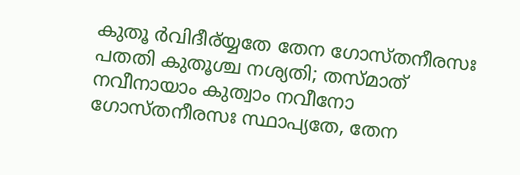കുതൂ ർവിദീര്യ്യതേ തേന ഗോസ്തനീരസഃ പതതി കുതൂശ്ച നശ്യതി; തസ്മാത് നവീനായാം കുത്വാം നവീനോ ഗോസ്തനീരസഃ സ്ഥാപ്യതേ, തേന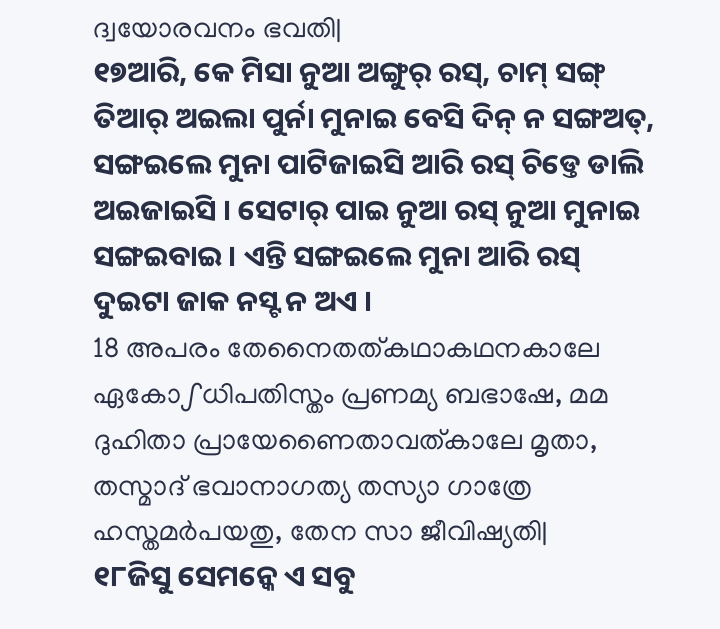ദ്വയോരവനം ഭവതി|
୧୭ଆରି, କେ ମିସା ନୁଆ ଅଙ୍ଗୁର୍ ରସ୍, ଚାମ୍ ସଙ୍ଗ୍ ତିଆର୍ ଅଇଲା ପୁର୍ନା ମୁନାଇ ବେସି ଦିନ୍ ନ ସଙ୍ଗଅତ୍, ସଙ୍ଗଇଲେ ମୁନା ପାଟିଜାଇସି ଆରି ରସ୍ ଚିଡ୍ତେ ଡାଲି ଅଇଜାଇସି । ସେଟାର୍ ପାଇ ନୁଆ ରସ୍ ନୁଆ ମୁନାଇ ସଙ୍ଗଇବାଇ । ଏନ୍ତି ସଙ୍ଗଇଲେ ମୁନା ଆରି ରସ୍ ଦୁଇଟା ଜାକ ନସ୍ଟ ନ ଅଏ ।
18 അപരം തേനൈതത്കഥാകഥനകാലേ ഏകോഽധിപതിസ്തം പ്രണമ്യ ബഭാഷേ, മമ ദുഹിതാ പ്രായേണൈതാവത്കാലേ മൃതാ, തസ്മാദ് ഭവാനാഗത്യ തസ്യാ ഗാത്രേ ഹസ്തമർപയതു, തേന സാ ജീവിഷ്യതി|
୧୮ଜିସୁ ସେମନ୍କେ ଏ ସବୁ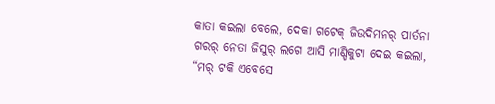କାତା କଇଲା ବେଲେ, ଦେକା ଗଟେକ୍ ଜିଉଦିମନର୍ ପାର୍ତନା ଗରର୍ ନେତା ଜିସୁର୍ ଲଗେ ଆସି ମାଣ୍ଡିକୁଟା ଦେଇ କଇଲା, “ମର୍ ଟକି ଏବେସେ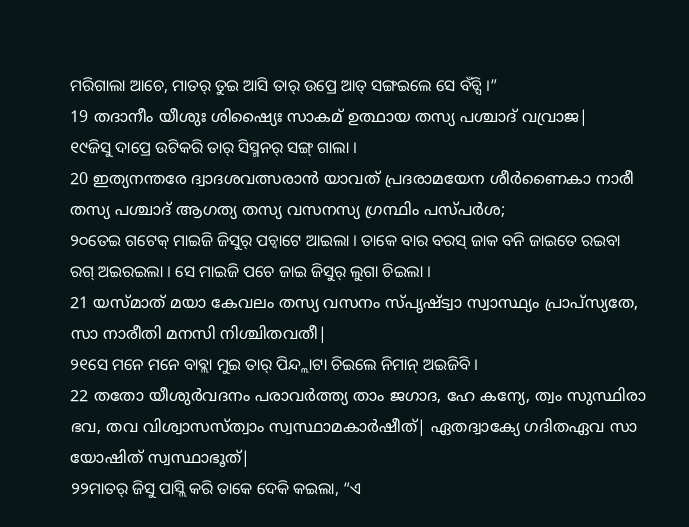ମରିଗାଲା ଆଚେ, ମାତର୍ ତୁଇ ଆସି ତାର୍ ଉପ୍ରେ ଆତ୍ ସଙ୍ଗଇଲେ ସେ ବଁଚ୍ସି ।”
19 തദാനീം യീശുഃ ശിഷ്യൈഃ സാകമ് ഉത്ഥായ തസ്യ പശ്ചാദ് വവ്രാജ|
୧୯ଜିସୁ ଦାପ୍ରେ ଉଟିକରି ତାର୍ ସିସ୍ମନର୍ ସଙ୍ଗ୍ ଗାଲା ।
20 ഇത്യനന്തരേ ദ്വാദശവത്സരാൻ യാവത് പ്രദരാമയേന ശീർണൈകാ നാരീ തസ്യ പശ്ചാദ് ആഗത്യ തസ്യ വസനസ്യ ഗ്രന്ഥിം പസ്പർശ;
୨୦ତେଇ ଗଟେକ୍ ମାଇଜି ଜିସୁର୍ ପଚ୍ବାଟେ ଆଇଲା । ତାକେ ବାର ବରସ୍ ଜାକ ବନି ଜାଇତେ ରଇବା ରଗ୍ ଅଇରଇଲା । ସେ ମାଇଜି ପଚେ ଜାଇ ଜିସୁର୍ ଲୁଗା ଚିଇଲା ।
21 യസ്മാത് മയാ കേവലം തസ്യ വസനം സ്പൃഷ്ട്വാ സ്വാസ്ഥ്യം പ്രാപ്സ്യതേ, സാ നാരീതി മനസി നിശ്ചിതവതീ|
୨୧ସେ ମନେ ମନେ ବାବ୍ଲା ମୁଇ ତାର୍ ପିନ୍ଦ୍ଲାଟା ଚିଇଲେ ନିମାନ୍ ଅଇଜିବି ।
22 തതോ യീശുർവദനം പരാവർത്ത്യ താം ജഗാദ, ഹേ കന്യേ, ത്വം സുസ്ഥിരാ ഭവ, തവ വിശ്വാസസ്ത്വാം സ്വസ്ഥാമകാർഷീത്| ഏതദ്വാക്യേ ഗദിതഏവ സാ യോഷിത് സ്വസ്ഥാഭൂത്|
୨୨ମାତର୍ ଜିସୁ ପାସ୍ଲି କରି ତାକେ ଦେକି କଇଲା, “ଏ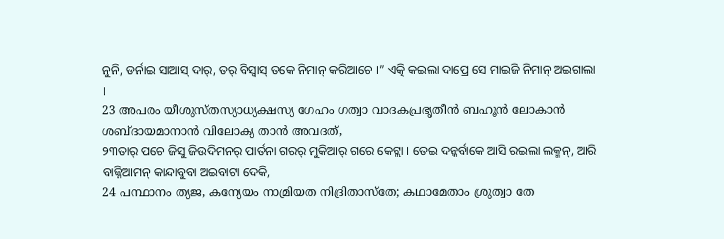ନୁନି, ଡର୍ନାଇ ସାଆସ୍ ଦାର୍, ତର୍ ବିସ୍ବାସ୍ ତକେ ନିମାନ୍ କରିଆଚେ ।” ଏତ୍କି କଇଲା ଦାପ୍ରେ ସେ ମାଇଜି ନିମାନ୍ ଅଇଗାଲା ।
23 അപരം യീശുസ്തസ്യാധ്യക്ഷസ്യ ഗേഹം ഗത്വാ വാദകപ്രഭൃതീൻ ബഹൂൻ ലോകാൻ ശബ്ദായമാനാൻ വിലോക്യ താൻ അവദത്,
୨୩ତାର୍ ପଚେ ଜିସୁ ଜିଉଦିମନର୍ ପାର୍ତନା ଗରର୍ ମୁକିଆର୍ ଗରେ କେଟ୍ଲା । ତେଇ ଦନ୍କର୍ବାକେ ଆସି ରଇଲା ଲକ୍ମନ୍, ଆରି ବାଜ୍ନିଆମନ୍ କାନ୍ଦାବୁବା ଅଇବାଟା ଦେକି,
24 പന്ഥാനം ത്യജ, കന്യേയം നാമ്രിയത നിദ്രിതാസ്തേ; കഥാമേതാം ശ്രുത്വാ തേ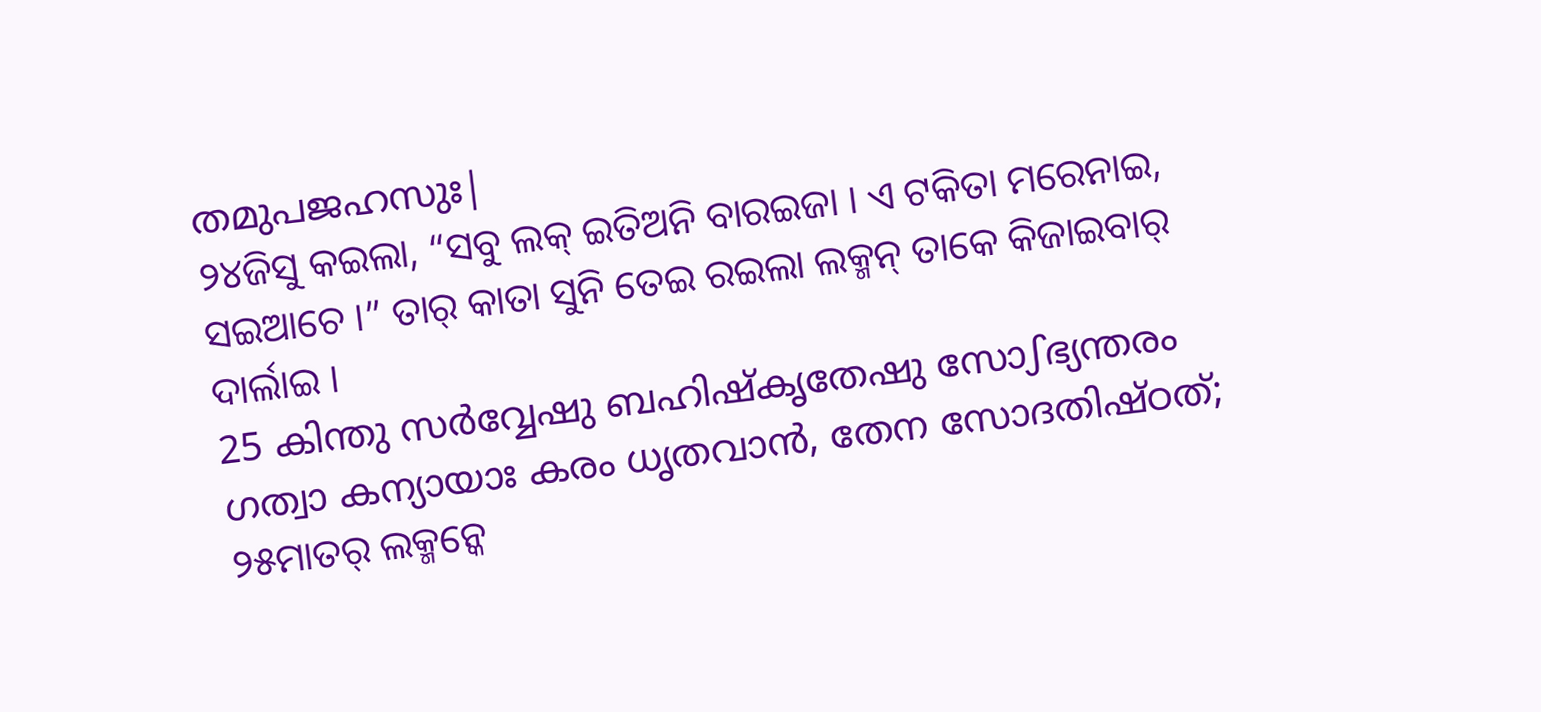തമുപജഹസുഃ|
୨୪ଜିସୁ କଇଲା, “ସବୁ ଲକ୍ ଇତିଅନି ବାରଇଜା । ଏ ଟକିତା ମରେନାଇ, ସଇଆଚେ ।” ତାର୍ କାତା ସୁନି ତେଇ ରଇଲା ଲକ୍ମନ୍ ତାକେ କିଜାଇବାର୍ ଦାର୍ଲାଇ ।
25 കിന്തു സർവ്വേഷു ബഹിഷ്കൃതേഷു സോഽഭ്യന്തരം ഗത്വാ കന്യായാഃ കരം ധൃതവാൻ, തേന സോദതിഷ്ഠത്;
୨୫ମାତର୍ ଲକ୍ମନ୍କେ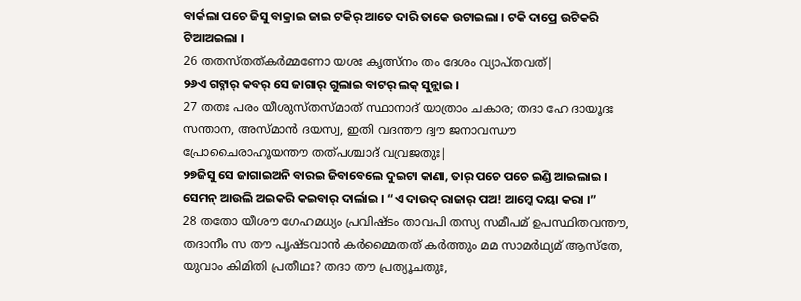ବାର୍କଲା ପଚେ ଜିସୁ ବାକ୍ରାଇ ଜାଇ ଟକିର୍ ଆତେ ଦାରି ତାକେ ଉଟାଇଲା । ଟକି ଦାପ୍ରେ ଉଟିକରି ଟିଆଅଇଲା ।
26 തതസ്തത്കർമ്മണോ യശഃ കൃത്സ്നം തം ദേശം വ്യാപ്തവത്|
୨୬ଏ ଗଟ୍ନାର୍ କବର୍ ସେ ଜାଗାର୍ ଗୁଲାଇ ବାଟର୍ ଲକ୍ ସୁନ୍ଲାଇ ।
27 തതഃ പരം യീശുസ്തസ്മാത് സ്ഥാനാദ് യാത്രാം ചകാര; തദാ ഹേ ദായൂദഃ സന്താന, അസ്മാൻ ദയസ്വ, ഇതി വദന്തൗ ദ്വൗ ജനാവന്ധൗ പ്രോചൈരാഹൂയന്തൗ തത്പശ്ചാദ് വവ്രജതുഃ|
୨୭ଜିସୁ ସେ ଜାଗାଇଅନି ବାରଇ ଜିବାବେଲେ ଦୁଇଟା କାଣା, ତାର୍ ପଚେ ପଚେ ଇଣ୍ଡି ଆଇଲାଇ । ସେମନ୍ ଆଉଲି ଅଇକରି କଇବାର୍ ଦାର୍ଲାଇ । “ଏ ଦାଉଦ୍ ରାଜାର୍ ପଅ! ଆମ୍କେ ଦୟା କରା ।”
28 തതോ യീശൗ ഗേഹമധ്യം പ്രവിഷ്ടം താവപി തസ്യ സമീപമ് ഉപസ്ഥിതവന്തൗ, തദാനീം സ തൗ പൃഷ്ടവാൻ കർമ്മൈതത് കർത്തും മമ സാമർഥ്യമ് ആസ്തേ, യുവാം കിമിതി പ്രതീഥഃ? തദാ തൗ പ്രത്യൂചതുഃ,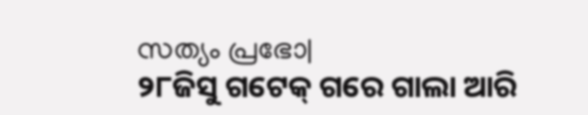സത്യം പ്രഭോ|
୨୮ଜିସୁ ଗଟେକ୍ ଗରେ ଗାଲା ଆରି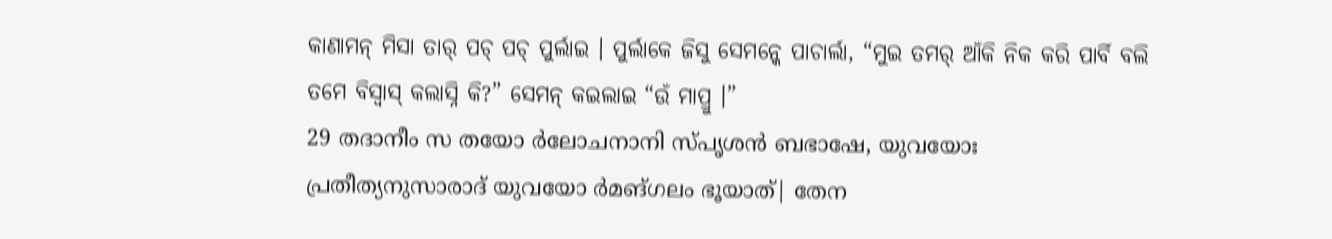କାଣାମନ୍ ମିସା ତାର୍ ପଚ୍ ପଚ୍ ପୁର୍ଲାଇ । ପୁର୍ଲାକେ ଜିସୁ ସେମନ୍କେ ପାଚାର୍ଲା, “ମୁଇ ତମର୍ ଆଁକି ନିକ କରି ପାର୍ବି ବଲି ତମେ ବିସ୍ବାସ୍ କଲାସ୍ନି କି?” ସେମନ୍ କଇଲାଇ “ଉଁ ମାପ୍ରୁ ।”
29 തദാനീം സ തയോ ർലോചനാനി സ്പൃശൻ ബഭാഷേ, യുവയോഃ പ്രതീത്യനുസാരാദ് യുവയോ ർമങ്ഗലം ഭൂയാത്| തേന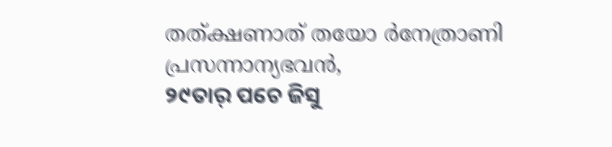തത്ക്ഷണാത് തയോ ർനേത്രാണി പ്രസന്നാന്യഭവൻ,
୨୯ତାର୍ ପଚେ ଜିସୁ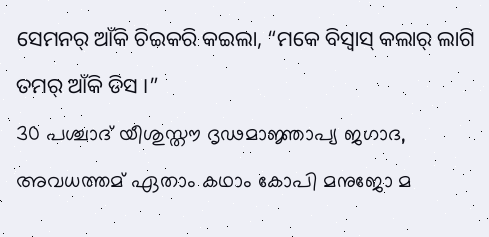ସେମନର୍ ଆଁକି ଚିଇକରି କଇଲା, “ମକେ ବିସ୍ବାସ୍ କଲାର୍ ଲାଗି ତମର୍ ଆଁକି ଡିସ ।”
30 പശ്ചാദ് യീശുസ്തൗ ദൃഢമാജ്ഞാപ്യ ജഗാദ, അവധത്തമ് ഏതാം കഥാം കോപി മനുജോ മ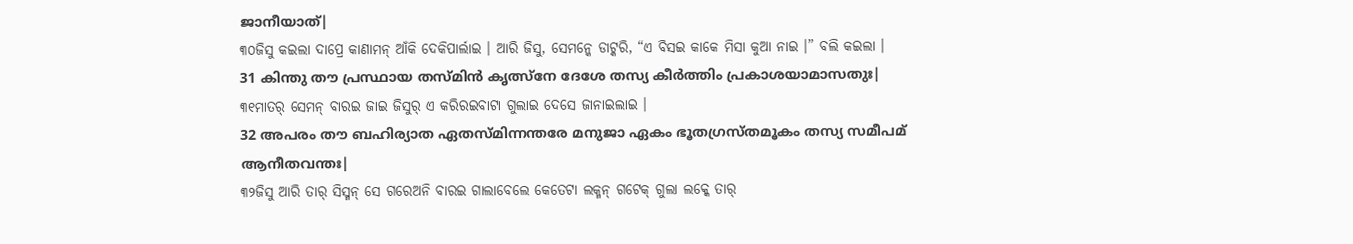ജാനീയാത്|
୩୦ଜିସୁ କଇଲା ଦାପ୍ରେ କାଣାମନ୍ ଆଁକି ଦେକିପାର୍ଲାଇ । ଆରି ଜିସୁ, ସେମନ୍କେ ଡାଟ୍କରି, “ଏ ବିସଇ କାକେ ମିସା କୁଆ ନାଇ ।” ବଲି କଇଲା ।
31 കിന്തു തൗ പ്രസ്ഥായ തസ്മിൻ കൃത്സ്നേ ദേശേ തസ്യ കീർത്തിം പ്രകാശയാമാസതുഃ|
୩୧ମାତର୍ ସେମନ୍ ବାରଇ ଜାଇ ଜିସୁର୍ ଏ କରିରଇବାଟା ଗୁଲାଇ ଦେସେ ଜାନାଇଲାଇ ।
32 അപരം തൗ ബഹിര്യാത ഏതസ്മിന്നന്തരേ മനുജാ ഏകം ഭൂതഗ്രസ്തമൂകം തസ്യ സമീപമ് ആനീതവന്തഃ|
୩୨ଜିସୁ ଆରି ତାର୍ ସିସ୍ମନ୍ ସେ ଗରେଅନି ବାରଇ ଗାଲାବେଲେ କେତେଟା ଲକ୍ମନ୍ ଗଟେକ୍ ଗୁଲା ଲକ୍କେ ତାର୍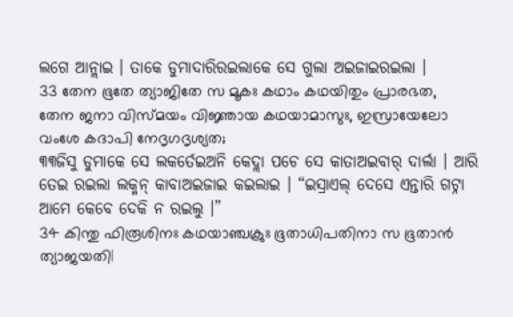ଲଗେ ଆନ୍ଲାଇ । ତାକେ ଡୁମାଦାରିରଇଲାକେ ସେ ଗୁଲା ଅଇଜାଇରଇଲା ।
33 തേന ഭൂതേ ത്യാജിതേ സ മൂകഃ കഥാം കഥയിതും പ്രാരഭത, തേന ജനാ വിസ്മയം വിജ്ഞായ കഥയാമാസുഃ, ഇസ്രായേലോ വംശേ കദാപി നേദൃഗദൃശ്യത;
୩୩ଜିସୁ ଡୁମାକେ ସେ ଲକର୍ତେଇଅନି କେଦ୍ଲା ପଚେ ସେ କାତାଅଇବାର୍ ଦାର୍ଲା । ଆରି ତେଇ ରଇଲା ଲକ୍ମନ୍ କାବାଅଇଜାଇ କଇଲାଇ । “ଇସ୍ରାଏଲ୍ ଦେସେ ଏନ୍ତାରି ଗଟ୍ନା ଆମେ କେବେ ଦେକି ନ ରଇଲୁ ।”
34 കിന്തു ഫിരൂശിനഃ കഥയാഞ്ചക്രുഃ ഭൂതാധിപതിനാ സ ഭൂതാൻ ത്യാജയതി|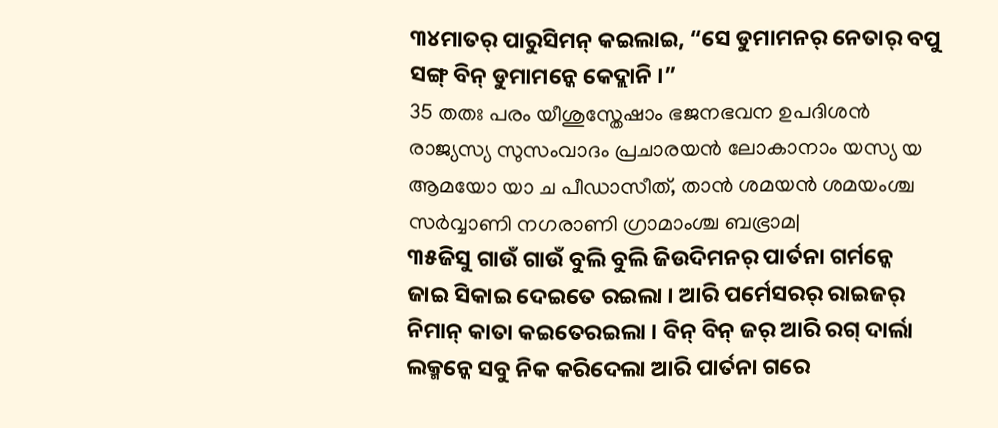୩୪ମାତର୍ ପାରୁସିମନ୍ କଇଲାଇ, “ସେ ଡୁମାମନର୍ ନେତାର୍ ବପୁ ସଙ୍ଗ୍ ବିନ୍ ଡୁମାମନ୍କେ କେଦ୍ଲାନି ।”
35 തതഃ പരം യീശുസ്തേഷാം ഭജനഭവന ഉപദിശൻ രാജ്യസ്യ സുസംവാദം പ്രചാരയൻ ലോകാനാം യസ്യ യ ആമയോ യാ ച പീഡാസീത്, താൻ ശമയൻ ശമയംശ്ച സർവ്വാണി നഗരാണി ഗ്രാമാംശ്ച ബഭ്രാമ|
୩୫ଜିସୁ ଗାଉଁ ଗାଉଁ ବୁଲି ବୁଲି ଜିଉଦିମନର୍ ପାର୍ତନା ଗର୍ମନ୍କେ ଜାଇ ସିକାଇ ଦେଇତେ ରଇଲା । ଆରି ପର୍ମେସରର୍ ରାଇଜର୍ ନିମାନ୍ କାତା କଇତେରଇଲା । ବିନ୍ ବିନ୍ ଜର୍ ଆରି ରଗ୍ ଦାର୍ଲା ଲକ୍ମନ୍କେ ସବୁ ନିକ କରିଦେଲା ଆରି ପାର୍ତନା ଗରେ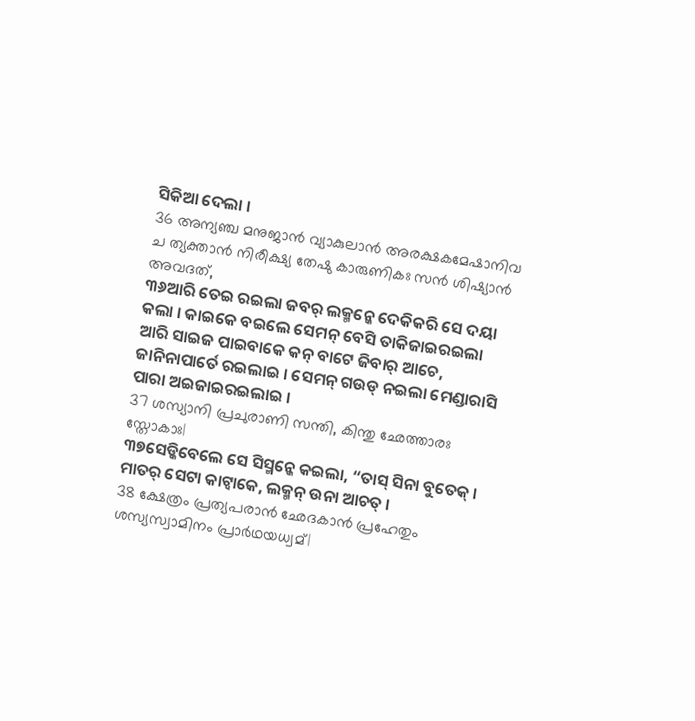ସିକିଆ ଦେଲା ।
36 അന്യഞ്ച മനുജാൻ വ്യാകുലാൻ അരക്ഷകമേഷാനിവ ച ത്യക്താൻ നിരീക്ഷ്യ തേഷു കാരുണികഃ സൻ ശിഷ്യാൻ അവദത്,
୩୬ଆରି ତେଇ ରଇଲା ଜବର୍ ଲକ୍ମନ୍କେ ଦେକିକରି ସେ ଦୟା କଲା । କାଇକେ ବଇଲେ ସେମନ୍ ବେସି ତାକିଜାଇରଇଲା ଆରି ସାଇଜ ପାଇବାକେ କନ୍ ବାଟେ ଜିବାର୍ ଆଚେ, ଜାନିନାପାର୍ତେ ରଇଲାଇ । ସେମନ୍ ଗଉଡ୍ ନଇଲା ମେଣ୍ଡାରାସି ପାରା ଅଇଜାଇରଇଲାଇ ।
37 ശസ്യാനി പ്രചുരാണി സന്തി, കിന്തു ഛേത്താരഃ സ്തോകാഃ|
୩୭ସେଡ୍କିବେଲେ ସେ ସିସ୍ମନ୍କେ କଇଲା, “ତାସ୍ ସିନା ବୁତେକ୍ । ମାତର୍ ସେଟା କାଟ୍ବାକେ, ଲକ୍ମନ୍ ଉନା ଆଚତ୍ ।
38 ക്ഷേത്രം പ്രത്യപരാൻ ഛേദകാൻ പ്രഹേതും ശസ്യസ്വാമിനം പ്രാർഥയധ്വമ്|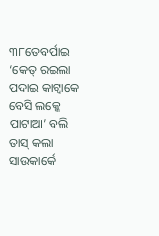୩୮ତେବର୍ପାଇ ‘କେତ୍ ରଇଲା ପଦାଇ କାଟ୍ବାକେ ବେସି ଲକ୍କେ ପାଟାଆ’ ବଲି ତାସ୍ କଲା ସାଉକାର୍କେ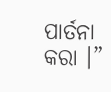ପାର୍ତନା କରା ।”